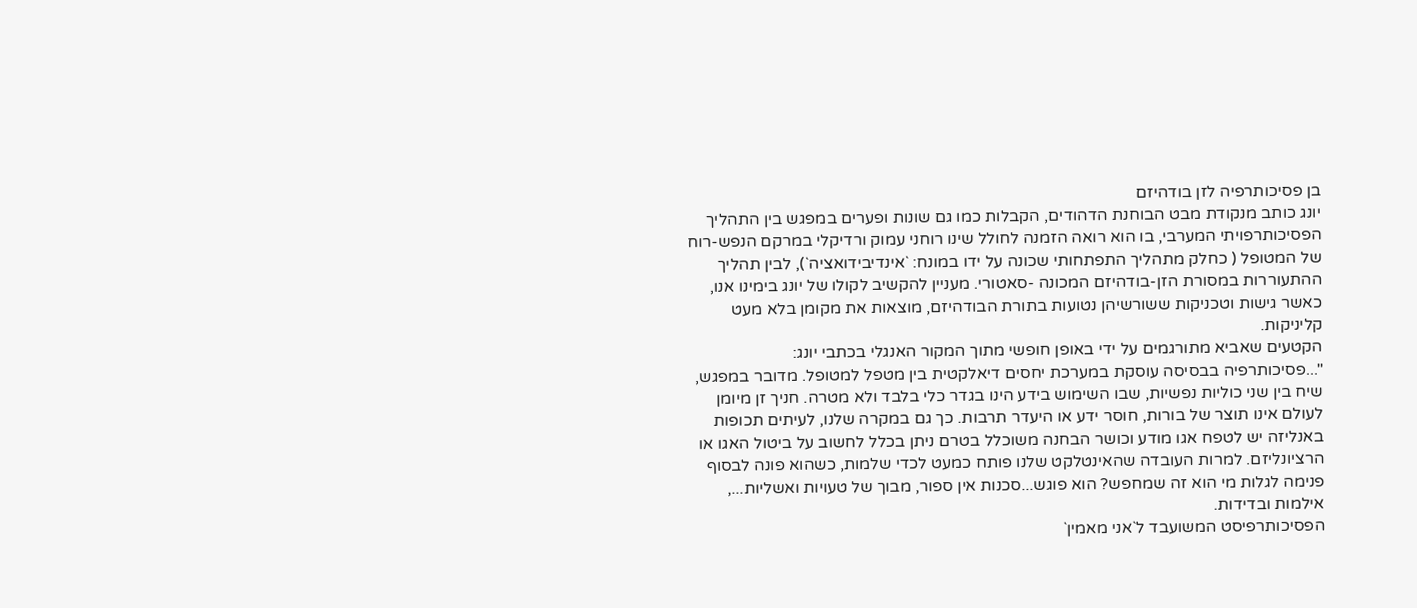בן פסיכותרפיה לזן בודהיזם
יונג כותב מנקודת מבט הבוחנת הדהודים, הקבלות כמו גם שונות ופערים במפגש בין התהליך הפסיכותרפויתי המערבי, בו הוא רואה הזמנה לחולל שינו רוחני עמוק ורדיקלי במרקם הנפש-רוח של המטופל ( כחלק מתהליך התפתחותי שכונה על ידו במונח: `אינדיבידואציה`), לבין תהליך ההתעוררות במסורת הזן-בודהיזם המכונה -סאטורי. מעניין להקשיב לקולו של יונג בימינו אנו, כאשר גישות וטכניקות ששורשיהן נטועות בתורת הבודהיזם, מוצאות את מקומן בלא מעט קליניקות.
הקטעים שאביא מתורגמים על ידי באופן חופשי מתוך המקור האנגלי בכתבי יונג:
"...פסיכותרפיה בבסיסה עוסקת במערכת יחסים דיאלקטית בין מטפל למטופל. מדובר במפגש, שיח בין שני כוליות נפשיות, שבו השימוש בידע הינו בגדר כלי בלבד ולא מטרה. חניך זן מיומן לעולם אינו תוצר של בורות, חוסר ידע או היעדר תרבות. כך גם במקרה שלנו, לעיתים תכופות באנליזה יש לטפח אגו מודע וכושר הבחנה משוכלל בטרם ניתן בכלל לחשוב על ביטול האגו או הרציונליזם. למרות העובדה שהאינטלקט שלנו פותח כמעט לכדי שלמות, כשהוא פונה לבסוף פנימה לגלות מי הוא זה שמחפש? הוא פוגש...סכנות אין ספור, מבוך של טעויות ואשליות..., אילמות ובדידות.
הפסיכותרפיסט המשועבד ל`אני מאמין`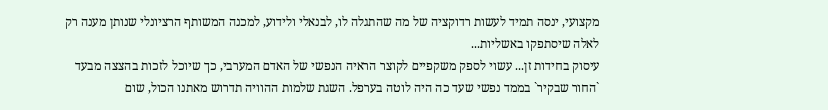מקצועי, ינסה תמיד לעשות רדוקציה של מה שהתגלה לו, לבנאלי ולידוע, למכנה המשותף הרציונלי שנותן מענה רק לאלה שיסתפקו באשליות...
עיסוק בחידות זן... עשוי לספק משקפיים לקוצר הראיה הנפשי של האדם המערבי, כך שיוכל לזכות בהצצה מבעד `החור שבקיר` בממד נפשי שעד כה היה לוטה בערפל. השגת שלמות ההוויה תדרוש מאתנו הכול, שום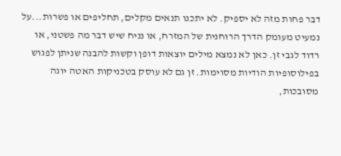דבר פחות מזה לא יספיק. לא יתכנו תנאים מקלים, תחליפים או פשרות...על נמעיט מעומק הדרך הרוחנית של המזרח, או נניח שיש דבר מה פשטני, או רדוד לגבי זן. כאן לא נמצא מילים יוצאות דופן וקשות להבנה שניתן לפגוש בפילוסופיות הודיות מסוימות. זן גם לא עוסק בטכניקות האטה יוגה מסובכות,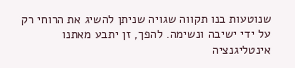שנוטעות בנו תקווה שגויה שניתן להשיג את הרוחי רק על ידי ישיבה ונשימה. להפך, זן יתבע מאתנו אינטליגנציה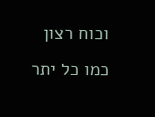וכוח רצון כמו כל יתר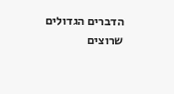הדברים הגדולים שרוצים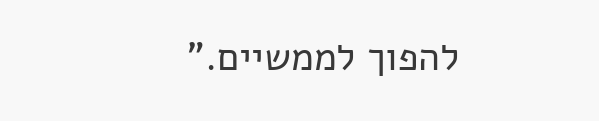להפוך לממשיים."